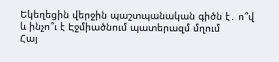Եկեղեցին վերջին պաշտպանական գիծն է․ ո՞վ և ինչո՞ւ է Էջմիածնում պատերազմ մղում
Հայ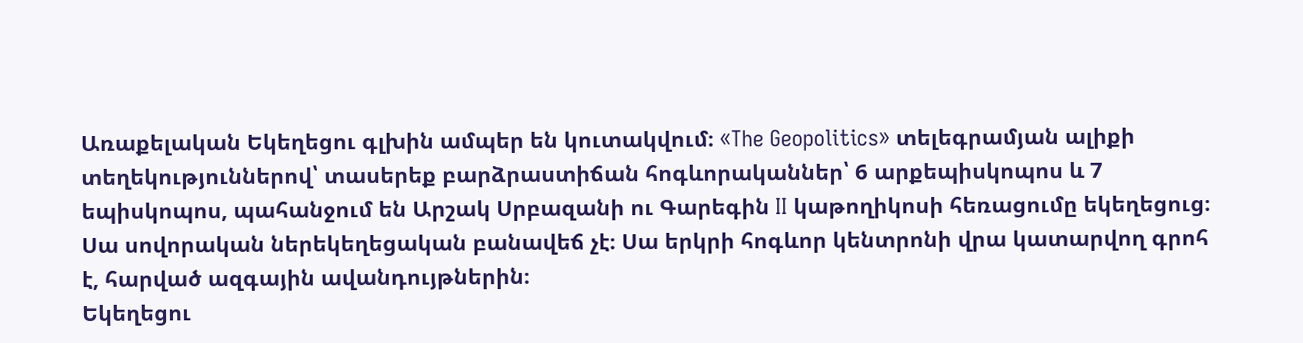Առաքելական Եկեղեցու գլխին ամպեր են կուտակվում։ «The Geopolitics» տելեգրամյան ալիքի տեղեկություններով՝ տասերեք բարձրաստիճան հոգևորականներ՝ 6 արքեպիսկոպոս և 7 եպիսկոպոս, պահանջում են Արշակ Սրբազանի ու Գարեգին II կաթողիկոսի հեռացումը եկեղեցուց։ Սա սովորական ներեկեղեցական բանավեճ չէ։ Սա երկրի հոգևոր կենտրոնի վրա կատարվող գրոհ է, հարված ազգային ավանդույթներին։
Եկեղեցու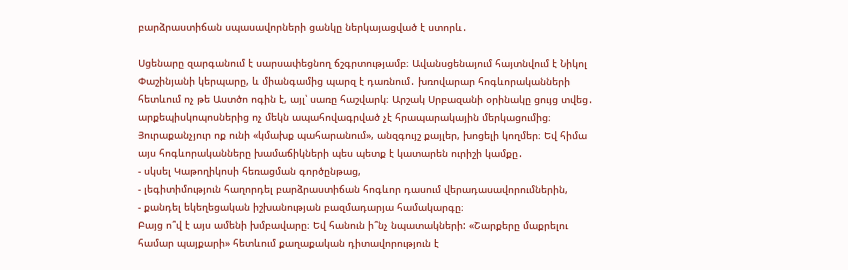բարձրաստիճան սպասավորների ցանկը ներկայացված է ստորև․

Սցենարը զարգանում է սարսափեցնող ճշգրտությամբ։ Ավանսցենայում հայտնվում է Նիկոլ Փաշինյանի կերպարը, և միանգամից պարզ է դառնում․ խռովարար հոգևորականների հետևում ոչ թե Աստծո ոգին է, այլ՝ սառը հաշվարկ։ Արշակ Սրբազանի օրինակը ցույց տվեց․ արքեպիսկոպոսներից ոչ մեկն ապահովագրված չէ հրապարակային մերկացումից։ Յուրաքանչյուր ոք ունի «կմախք պահարանում», անզգույշ քայլեր, խոցելի կողմեր։ Եվ հիմա այս հոգևորականները խամաճիկների պես պետք է կատարեն ուրիշի կամքը․
- սկսել Կաթողիկոսի հեռացման գործընթաց,
- լեգիտիմություն հաղորդել բարձրաստիճան հոգևոր դասում վերադասավորումներին,
- քանդել եկեղեցական իշխանության բազմադարյա համակարգը։
Բայց ո՞վ է այս ամենի խմբավարը։ Եվ հանուն ի՞նչ նպատակների: «Շարքերը մաքրելու համար պայքարի» հետևում քաղաքական դիտավորություն է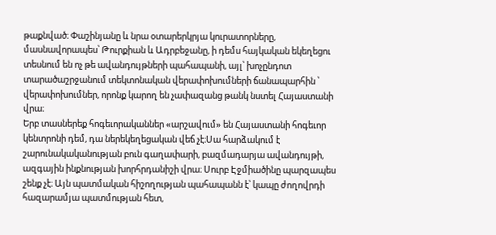թաքնված։ Փաշինյանը և նրա օտարերկրյա կուրատորները, մասնավորապես՝ Թուրքիան և Ադրբեջանը, ի դեմս հայկական եկեղեցու տեսնում են ոչ թե ավանդույթների պահապանի, այլ՝ խոչընդոտ տարածաշրջանում տեկտոնական վերափոխումների ճանապարհին ՝ վերափոխումներ, որոնք կարող են չափազանց թանկ նստել Հայաստանի վրա։
Երբ տասներեք հոգեւորականներ «արշավում» են Հայաստանի հոգեւոր կենտրոնի դեմ, դա ներեկեղեցական վեճ չէ։Սա հարձակում է շարունակականության բուն գաղափարի, բազմադարյա ավանդույթի, ազգային ինքնության խորհրդանիշի վրա։ Սուրբ Էջմիածինը պարզապես շենք չէ։ Այն պատմական հիշողության պահապանն է՝ կապը ժողովրդի հազարամյա պատմության հետ,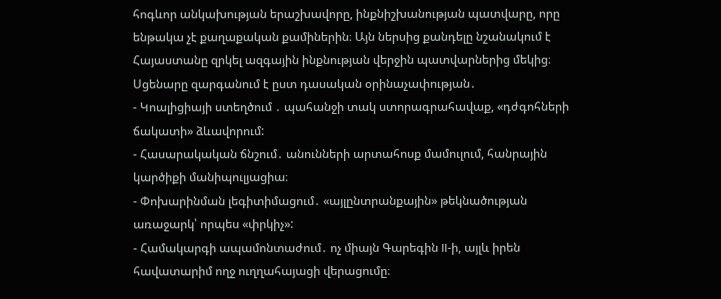հոգևոր անկախության երաշխավորը, ինքնիշխանության պատվարը, որը ենթակա չէ քաղաքական քամիներին։ Այն ներսից քանդելը նշանակում է Հայաստանը զրկել ազգային ինքնության վերջին պատվարներից մեկից։
Սցենարը զարգանում է ըստ դասական օրինաչափության․
- Կոալիցիայի ստեղծում ․ պահանջի տակ ստորագրահավաք, «դժգոհների ճակատի» ձևավորում:
- Հասարակական ճնշում․ անունների արտահոսք մամուլում, հանրային կարծիքի մանիպուլյացիա։
- Փոխարինման լեգիտիմացում․ «այլընտրանքային» թեկնածության առաջարկ՝ որպես «փրկիչ»:
- Համակարգի ապամոնտաժում․ ոչ միայն Գարեգին II-ի, այլև իրեն հավատարիմ ողջ ուղղահայացի վերացումը։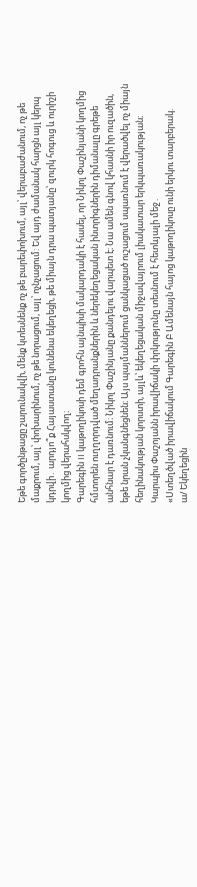Եթե գործընթացը շարունակվի, մենք կտեսնենք ոչ թե բարեփոխում, այլ՝ վերաբաժանում, ոչ թե մաքրում, այլ՝ փոխարինում, ոչ թե նորացում, այլ՝ ոչնչացում: Եվ այդ ժամանակ հարցն այլ կերպ կդրվի․ արդյո՞ք Հայաստանը կունենա եկեղեցի, թե միայն դրա պատյանը՝ զուրկ հոգուց և ուրիշի կողմից վերահսկվող։
Գարեգին II կաթողիկոսի դեմ գրոհն այնպիսի մակարդակի է հասել, որ Նիկոլ Փաշինյանի կողմից հմտորեն ուղղորդված մեղադրանքներին և ներեկեղեցական ինտրիգներին դիմանալը գրեթե անհնար է դառնում։ Նիկոլ Փաշինյանը քանդելու վարպետ է։ Նա ամեն գնով կհասնի իր ուզածին, եթե նրան չկանգնեցնեն։ Այս պայմաններում ցանկացած ուշացում սպառնում է վերածվել ոչ միայն հեղինակության կորստի, այլև՝ եկեղեցական միջավայրում լիակատար երկպառակության։
Կարպիս Փաշոյանն իրավիճակի փրկությունը տեսնում է հետևյալի մեջ․
«Ստեղծված իրավիճակում Գարեգին Բ Ամենայն հայոց կաթողիկոսը ունի երկու տարբերակ.
ա/ Եկեղեցին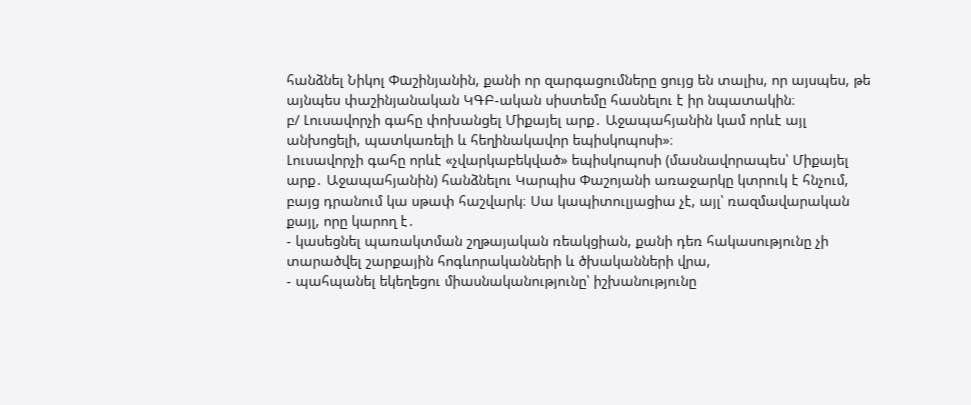հանձնել Նիկոլ Փաշինյանին, քանի որ զարգացումները ցույց են տալիս, որ այսպես, թե այնպես փաշինյանական ԿԳԲ-ական սիստեմը հասնելու է իր նպատակին։
բ/ Լուսավորչի գահը փոխանցել Միքայել արք․ Աջապահյանին կամ որևէ այլ անխոցելի, պատկառելի և հեղինակավոր եպիսկոպոսի»։
Լուսավորչի գահը որևէ «չվարկաբեկված» եպիսկոպոսի (մասնավորապես՝ Միքայել արք․ Աջապահյանին) հանձնելու Կարպիս Փաշոյանի առաջարկը կտրուկ է հնչում, բայց դրանում կա սթափ հաշվարկ։ Սա կապիտուլյացիա չէ, այլ՝ ռազմավարական քայլ, որը կարող է․
- կասեցնել պառակտման շղթայական ռեակցիան, քանի դեռ հակասությունը չի տարածվել շարքային հոգևորականների և ծխականների վրա,
- պահպանել եկեղեցու միասնականությունը՝ իշխանությունը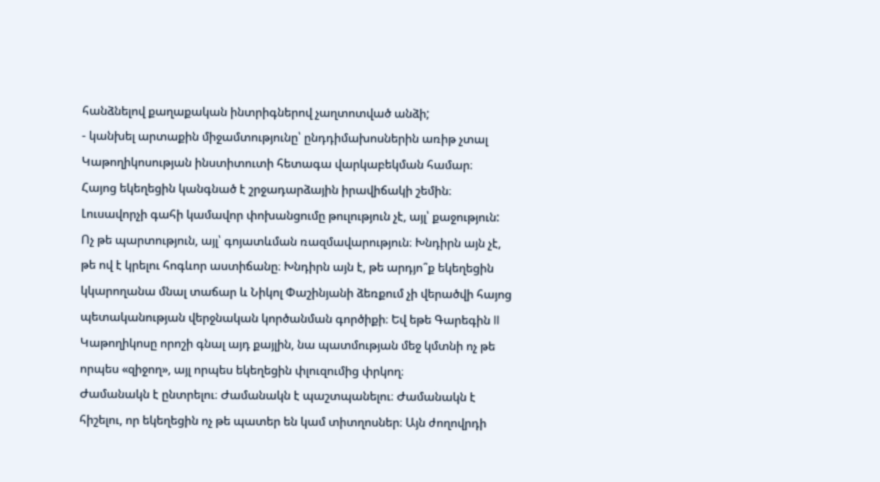հանձնելով քաղաքական ինտրիգներով չաղտոտված անձի;
- կանխել արտաքին միջամտությունը՝ ընդդիմախոսներին առիթ չտալ Կաթողիկոսության ինստիտուտի հետագա վարկաբեկման համար։
Հայոց եկեղեցին կանգնած է շրջադարձային իրավիճակի շեմին։ Լուսավորչի գահի կամավոր փոխանցումը թուլություն չէ, այլ՝ քաջություն: Ոչ թե պարտություն, այլ՝ գոյատևման ռազմավարություն։ Խնդիրն այն չէ, թե ով է կրելու հոգևոր աստիճանը։ Խնդիրն այն է, թե արդյո՞ք եկեղեցին կկարողանա մնալ տաճար և Նիկոլ Փաշինյանի ձեռքում չի վերածվի հայոց պետականության վերջնական կործանման գործիքի։ Եվ եթե Գարեգին II Կաթողիկոսը որոշի գնալ այդ քայլին, նա պատմության մեջ կմտնի ոչ թե որպես «զիջող», այլ որպես եկեղեցին փլուզումից փրկող։
Ժամանակն է ընտրելու։ Ժամանակն է պաշտպանելու։ Ժամանակն է հիշելու, որ եկեղեցին ոչ թե պատեր են կամ տիտղոսներ։ Այն ժողովրդի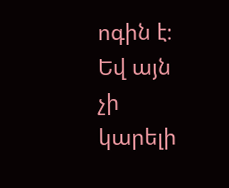ոգին է։ Եվ այն չի կարելի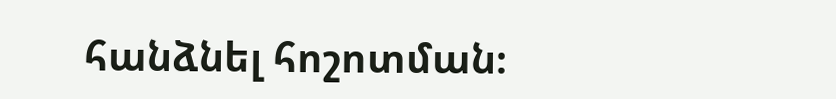հանձնել հոշոտման։